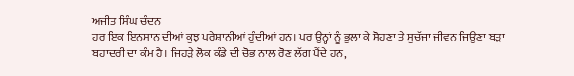ਅਜੀਤ ਸਿੰਘ ਚੰਦਨ
ਹਰ ਇਕ ਇਨਸਾਨ ਦੀਆਂ ਕੁਝ ਪਰੇਸ਼ਾਨੀਆਂ ਹੁੰਦੀਆਂ ਹਨ। ਪਰ ਉਨ੍ਹਾਂ ਨੂੰ ਭੁਲਾ ਕੇ ਸੋਹਣਾ ਤੇ ਸੁਚੱਜਾ ਜੀਵਨ ਜਿਉਣਾ ਬੜਾ ਬਹਾਦਰੀ ਦਾ ਕੰਮ ਹੈ। ਜਿਹੜੇ ਲੋਕ ਕੰਡੇ ਦੀ ਚੋਭ ਨਾਲ ਰੋਣ ਲੱਗ ਪੈਂਦੇ ਹਨ,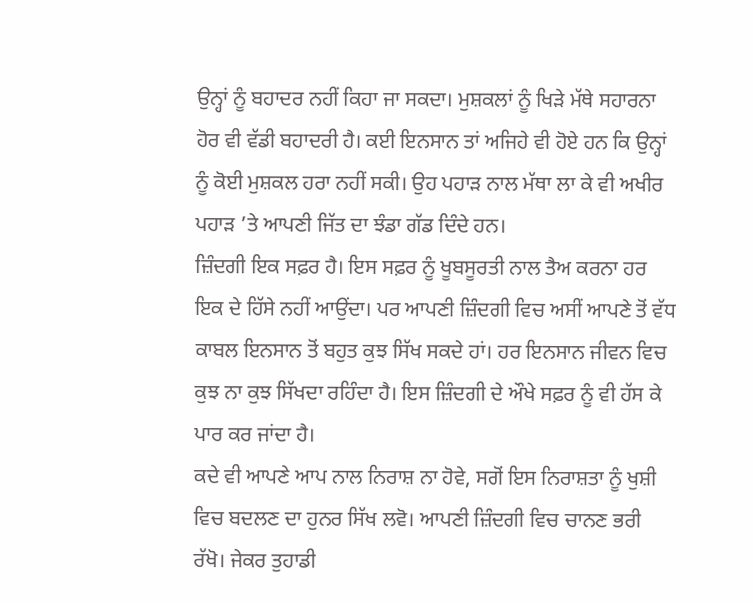ਉਨ੍ਹਾਂ ਨੂੰ ਬਹਾਦਰ ਨਹੀਂ ਕਿਹਾ ਜਾ ਸਕਦਾ। ਮੁਸ਼ਕਲਾਂ ਨੂੰ ਖਿੜੇ ਮੱਥੇ ਸਹਾਰਨਾ ਹੋਰ ਵੀ ਵੱਡੀ ਬਹਾਦਰੀ ਹੈ। ਕਈ ਇਨਸਾਨ ਤਾਂ ਅਜਿਹੇ ਵੀ ਹੋਏ ਹਨ ਕਿ ਉਨ੍ਹਾਂ ਨੂੰ ਕੋਈ ਮੁਸ਼ਕਲ ਹਰਾ ਨਹੀਂ ਸਕੀ। ਉਹ ਪਹਾੜ ਨਾਲ ਮੱਥਾ ਲਾ ਕੇ ਵੀ ਅਖੀਰ ਪਹਾੜ ’ਤੇ ਆਪਣੀ ਜਿੱਤ ਦਾ ਝੰਡਾ ਗੱਡ ਦਿੰਦੇ ਹਨ।
ਜ਼ਿੰਦਗੀ ਇਕ ਸਫ਼ਰ ਹੈ। ਇਸ ਸਫ਼ਰ ਨੂੰ ਖੂਬਸੂਰਤੀ ਨਾਲ ਤੈਅ ਕਰਨਾ ਹਰ ਇਕ ਦੇ ਹਿੱਸੇ ਨਹੀਂ ਆਉਂਦਾ। ਪਰ ਆਪਣੀ ਜ਼ਿੰਦਗੀ ਵਿਚ ਅਸੀਂ ਆਪਣੇ ਤੋਂ ਵੱਧ ਕਾਬਲ ਇਨਸਾਨ ਤੋਂ ਬਹੁਤ ਕੁਝ ਸਿੱਖ ਸਕਦੇ ਹਾਂ। ਹਰ ਇਨਸਾਨ ਜੀਵਨ ਵਿਚ ਕੁਝ ਨਾ ਕੁਝ ਸਿੱਖਦਾ ਰਹਿੰਦਾ ਹੈ। ਇਸ ਜ਼ਿੰਦਗੀ ਦੇ ਔਖੇ ਸਫ਼ਰ ਨੂੰ ਵੀ ਹੱਸ ਕੇ ਪਾਰ ਕਰ ਜਾਂਦਾ ਹੈ।
ਕਦੇ ਵੀ ਆਪਣੇ ਆਪ ਨਾਲ ਨਿਰਾਸ਼ ਨਾ ਹੋਵੇ, ਸਗੋਂ ਇਸ ਨਿਰਾਸ਼ਤਾ ਨੂੰ ਖੁਸ਼ੀ ਵਿਚ ਬਦਲਣ ਦਾ ਹੁਨਰ ਸਿੱਖ ਲਵੋ। ਆਪਣੀ ਜ਼ਿੰਦਗੀ ਵਿਚ ਚਾਨਣ ਭਰੀ ਰੱਖੋ। ਜੇਕਰ ਤੁਹਾਡੀ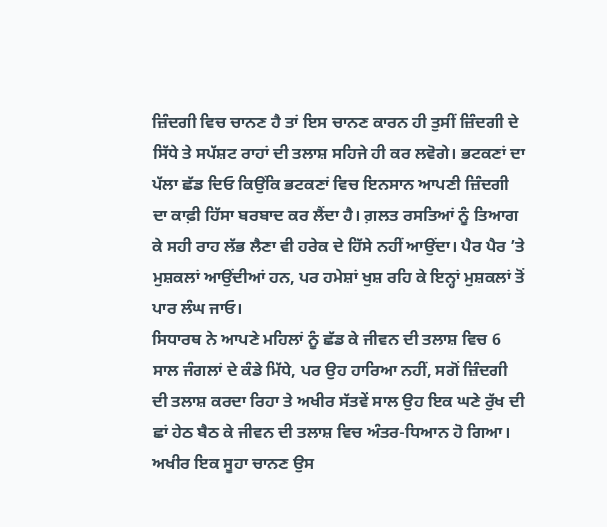ਜ਼ਿੰਦਗੀ ਵਿਚ ਚਾਨਣ ਹੈ ਤਾਂ ਇਸ ਚਾਨਣ ਕਾਰਨ ਹੀ ਤੁਸੀਂ ਜ਼ਿੰਦਗੀ ਦੇ ਸਿੱਧੇ ਤੇ ਸਪੱਸ਼ਟ ਰਾਹਾਂ ਦੀ ਤਲਾਸ਼ ਸਹਿਜੇ ਹੀ ਕਰ ਲਵੋਗੇ। ਭਟਕਣਾਂ ਦਾ ਪੱਲਾ ਛੱਡ ਦਿਓ ਕਿਉਂਕਿ ਭਟਕਣਾਂ ਵਿਚ ਇਨਸਾਨ ਆਪਣੀ ਜ਼ਿੰਦਗੀ ਦਾ ਕਾਫ਼ੀ ਹਿੱਸਾ ਬਰਬਾਦ ਕਰ ਲੈਂਦਾ ਹੈ। ਗ਼ਲਤ ਰਸਤਿਆਂ ਨੂੰ ਤਿਆਗ ਕੇ ਸਹੀ ਰਾਹ ਲੱਭ ਲੈਣਾ ਵੀ ਹਰੇਕ ਦੇ ਹਿੱਸੇ ਨਹੀਂ ਆਉਂਦਾ। ਪੈਰ ਪੈਰ ’ਤੇ ਮੁਸ਼ਕਲਾਂ ਆਉਂਦੀਆਂ ਹਨ, ਪਰ ਹਮੇਸ਼ਾਂ ਖੁਸ਼ ਰਹਿ ਕੇ ਇਨ੍ਹਾਂ ਮੁਸ਼ਕਲਾਂ ਤੋਂ ਪਾਰ ਲੰਘ ਜਾਓ।
ਸਿਧਾਰਥ ਨੇ ਆਪਣੇ ਮਹਿਲਾਂ ਨੂੰ ਛੱਡ ਕੇ ਜੀਵਨ ਦੀ ਤਲਾਸ਼ ਵਿਚ 6 ਸਾਲ ਜੰਗਲਾਂ ਦੇ ਕੰਡੇ ਮਿੱਧੇ, ਪਰ ਉਹ ਹਾਰਿਆ ਨਹੀਂ, ਸਗੋਂ ਜ਼ਿੰਦਗੀ ਦੀ ਤਲਾਸ਼ ਕਰਦਾ ਰਿਹਾ ਤੇ ਅਖੀਰ ਸੱਤਵੇਂ ਸਾਲ ਉਹ ਇਕ ਘਣੇ ਰੁੱਖ ਦੀ ਛਾਂ ਹੇਠ ਬੈਠ ਕੇ ਜੀਵਨ ਦੀ ਤਲਾਸ਼ ਵਿਚ ਅੰਤਰ-ਧਿਆਨ ਹੋ ਗਿਆ। ਅਖੀਰ ਇਕ ਸੂਹਾ ਚਾਨਣ ਉਸ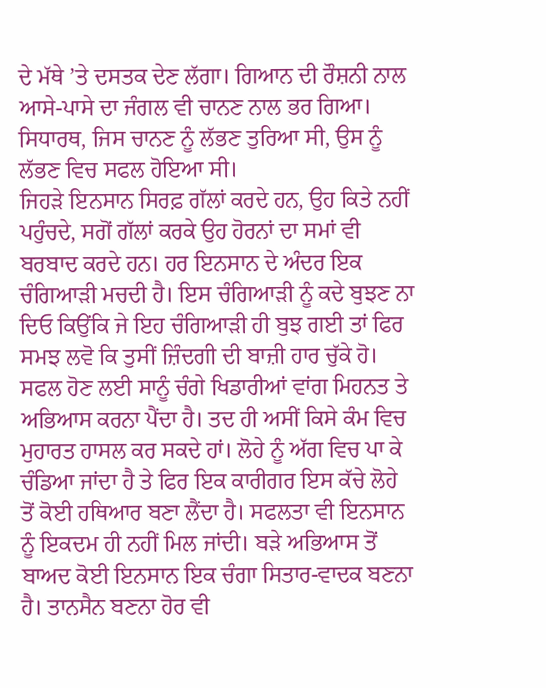ਦੇ ਮੱਥੇ ’ਤੇ ਦਸਤਕ ਦੇਣ ਲੱਗਾ। ਗਿਆਨ ਦੀ ਰੌਸ਼ਨੀ ਨਾਲ ਆਸੇ-ਪਾਸੇ ਦਾ ਜੰਗਲ ਵੀ ਚਾਨਣ ਨਾਲ ਭਰ ਗਿਆ। ਸਿਧਾਰਥ, ਜਿਸ ਚਾਨਣ ਨੂੰ ਲੱਭਣ ਤੁਰਿਆ ਸੀ, ਉਸ ਨੂੰ ਲੱਭਣ ਵਿਚ ਸਫਲ ਹੋਇਆ ਸੀ।
ਜਿਹੜੇ ਇਨਸਾਨ ਸਿਰਫ਼ ਗੱਲਾਂ ਕਰਦੇ ਹਨ, ਉਹ ਕਿਤੇ ਨਹੀਂ ਪਹੁੰਚਦੇ, ਸਗੋਂ ਗੱਲਾਂ ਕਰਕੇ ਉਹ ਹੋਰਨਾਂ ਦਾ ਸਮਾਂ ਵੀ ਬਰਬਾਦ ਕਰਦੇ ਹਨ। ਹਰ ਇਨਸਾਨ ਦੇ ਅੰਦਰ ਇਕ ਚੰਗਿਆੜੀ ਮਚਦੀ ਹੈ। ਇਸ ਚੰਗਿਆੜੀ ਨੂੰ ਕਦੇ ਬੁਝਣ ਨਾ ਦਿਓ ਕਿਉਂਕਿ ਜੇ ਇਹ ਚੰਗਿਆੜੀ ਹੀ ਬੁਝ ਗਈ ਤਾਂ ਫਿਰ ਸਮਝ ਲਵੋ ਕਿ ਤੁਸੀਂ ਜ਼ਿੰਦਗੀ ਦੀ ਬਾਜ਼ੀ ਹਾਰ ਚੁੱਕੇ ਹੋ।
ਸਫਲ ਹੋਣ ਲਈ ਸਾਨੂੰ ਚੰਗੇ ਖਿਡਾਰੀਆਂ ਵਾਂਗ ਮਿਹਨਤ ਤੇ ਅਭਿਆਸ ਕਰਨਾ ਪੈਂਦਾ ਹੈ। ਤਦ ਹੀ ਅਸੀਂ ਕਿਸੇ ਕੰਮ ਵਿਚ ਮੁਹਾਰਤ ਹਾਸਲ ਕਰ ਸਕਦੇ ਹਾਂ। ਲੋਹੇ ਨੂੰ ਅੱਗ ਵਿਚ ਪਾ ਕੇ ਚੰਡਿਆ ਜਾਂਦਾ ਹੈ ਤੇ ਫਿਰ ਇਕ ਕਾਰੀਗਰ ਇਸ ਕੱਚੇ ਲੋਹੇ ਤੋਂ ਕੋਈ ਹਥਿਆਰ ਬਣਾ ਲੈਂਦਾ ਹੈ। ਸਫਲਤਾ ਵੀ ਇਨਸਾਨ ਨੂੰ ਇਕਦਮ ਹੀ ਨਹੀਂ ਮਿਲ ਜਾਂਦੀ। ਬੜੇ ਅਭਿਆਸ ਤੋਂ ਬਾਅਦ ਕੋਈ ਇਨਸਾਨ ਇਕ ਚੰਗਾ ਸਿਤਾਰ-ਵਾਦਕ ਬਣਨਾ ਹੈ। ਤਾਨਸੈਨ ਬਣਨਾ ਹੋਰ ਵੀ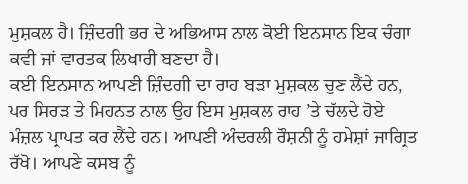ਮੁਸ਼ਕਲ ਹੈ। ਜ਼ਿੰਦਗੀ ਭਰ ਦੇ ਅਭਿਆਸ ਨਾਲ ਕੋਈ ਇਨਸਾਨ ਇਕ ਚੰਗਾ ਕਵੀ ਜਾਂ ਵਾਰਤਕ ਲਿਖਾਰੀ ਬਣਦਾ ਹੈ।
ਕਈ ਇਨਸਾਨ ਆਪਣੀ ਜ਼ਿੰਦਗੀ ਦਾ ਰਾਹ ਬੜਾ ਮੁਸ਼ਕਲ ਚੁਣ ਲੈਂਦੇ ਹਨ, ਪਰ ਸਿਰੜ ਤੇ ਮਿਹਨਤ ਨਾਲ ਉਹ ਇਸ ਮੁਸ਼ਕਲ ਰਾਹ ’ਤੇ ਚੱਲਦੇ ਹੋਏ ਮੰਜ਼ਲ ਪ੍ਰਾਪਤ ਕਰ ਲੈਂਦੇ ਹਨ। ਆਪਣੀ ਅੰਦਰਲੀ ਰੌਸ਼ਨੀ ਨੂੰ ਹਮੇਸ਼ਾਂ ਜਾਗ੍ਰਿਤ ਰੱਖੋ। ਆਪਣੇ ਕਸਬ ਨੂੰ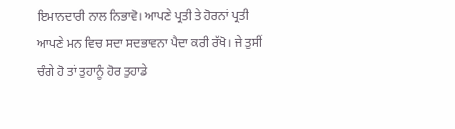ਇਮਾਨਦਾਰੀ ਨਾਲ ਨਿਭਾਵੋ। ਆਪਣੇ ਪ੍ਰਤੀ ਤੇ ਹੋਰਨਾਂ ਪ੍ਰਤੀ ਆਪਣੇ ਮਨ ਵਿਚ ਸਦਾ ਸਦਭਾਵਨਾ ਪੈਦਾ ਕਰੀ ਰੱਖੋ। ਜੇ ਤੁਸੀਂ ਚੰਗੇ ਹੋ ਤਾਂ ਤੁਹਾਨੂੰ ਹੋਰ ਤੁਹਾਡੇ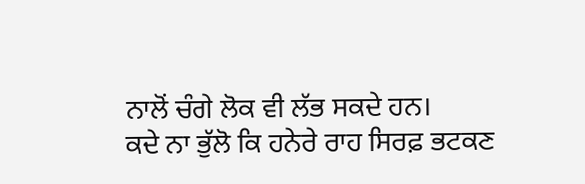ਨਾਲੋਂ ਚੰਗੇ ਲੋਕ ਵੀ ਲੱਭ ਸਕਦੇ ਹਨ।
ਕਦੇ ਨਾ ਭੁੱਲੋ ਕਿ ਹਨੇਰੇ ਰਾਹ ਸਿਰਫ਼ ਭਟਕਣ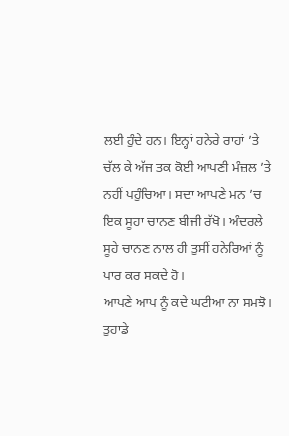ਲਈ ਹੁੰਦੇ ਹਨ। ਇਨ੍ਹਾਂ ਹਨੇਰੇ ਰਾਹਾਂ ’ਤੇ ਚੱਲ ਕੇ ਅੱਜ ਤਕ ਕੋਈ ਆਪਣੀ ਮੰਜ਼ਲ ’ਤੇ ਨਹੀਂ ਪਹੁੰਚਿਆ। ਸਦਾ ਆਪਣੇ ਮਨ ’ਚ ਇਕ ਸੂਹਾ ਚਾਨਣ ਬੀਜੀ ਰੱਖੋ। ਅੰਦਰਲੇ ਸੂਹੇ ਚਾਨਣ ਨਾਲ ਹੀ ਤੁਸੀਂ ਹਨੇਰਿਆਂ ਨੂੰ ਪਾਰ ਕਰ ਸਕਦੇ ਹੋ।
ਆਪਣੇ ਆਪ ਨੂੰ ਕਦੇ ਘਟੀਆ ਨਾ ਸਮਝੋ। ਤੁਹਾਡੇ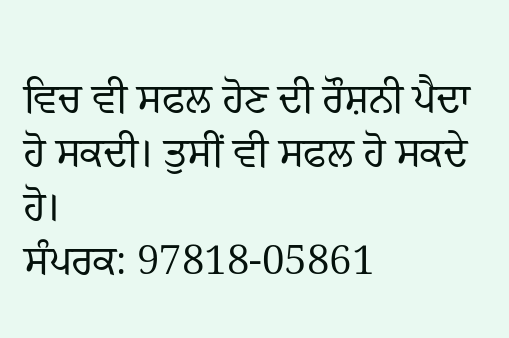ਵਿਚ ਵੀ ਸਫਲ ਹੋਣ ਦੀ ਰੌਸ਼ਨੀ ਪੈਦਾ ਹੋ ਸਕਦੀ। ਤੁਸੀਂ ਵੀ ਸਫਲ ਹੋ ਸਕਦੇ ਹੋ।
ਸੰਪਰਕ: 97818-05861